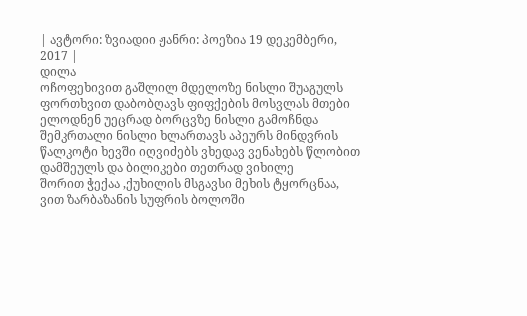| ავტორი: ზვიადიი ჟანრი: პოეზია 19 დეკემბერი, 2017 |
დილა
ოჩოფეხივით გაშლილ მდელოზე ნისლი შუაგულს ფორთხვით დაბობღავს ფიფქების მოსვლას მთები ელოდნენ უეცრად ბორცვზე ნისლი გამოჩნდა
შემკრთალი ნისლი ხლართავს აპეურს მინდვრის წალკოტი ხევში იღვიძებს ვხედავ ვენახებს წლობით დამშეულს და ბილიკები თეთრად ვიხილე
შორით ჭექაა ,ქუხილის მსგავსი მეხის ტყორცნაა, ვით ზარბაზანის სუფრის ბოლოში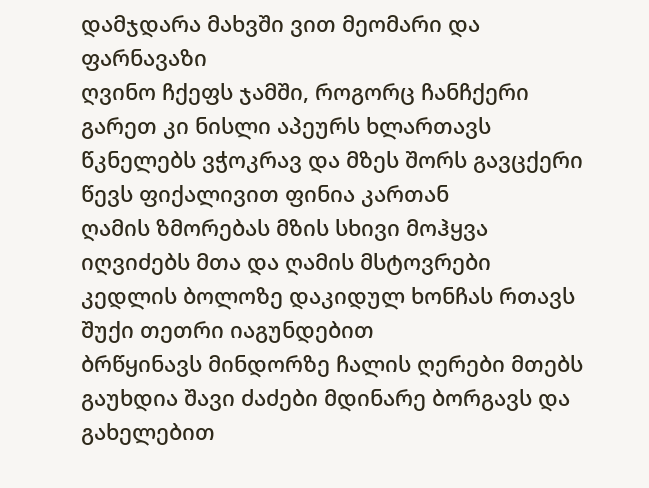დამჯდარა მახვში ვით მეომარი და ფარნავაზი
ღვინო ჩქეფს ჯამში, როგორც ჩანჩქერი გარეთ კი ნისლი აპეურს ხლართავს წკნელებს ვჭოკრავ და მზეს შორს გავცქერი წევს ფიქალივით ფინია კართან
ღამის ზმორებას მზის სხივი მოჰყვა იღვიძებს მთა და ღამის მსტოვრები კედლის ბოლოზე დაკიდულ ხონჩას რთავს შუქი თეთრი იაგუნდებით
ბრწყინავს მინდორზე ჩალის ღერები მთებს გაუხდია შავი ძაძები მდინარე ბორგავს და გახელებით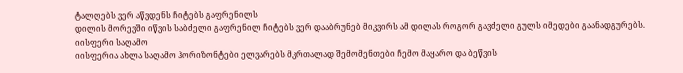ტალღებს ვერ აწვდენს ჩიტებს გაფრენილს
დილის მორევში იწვის საბძელი გაფრენილ ჩიტებს ვერ დააბრუნებ მიკვირს ამ დილას როგორ გავძელი გულს იმედები გაანადგურებს.
იისფერი საღამო
იისფერია ახლა საღამო ჰორიზონტები ელვარებს მკრთალად შემომენთები ჩემო მაყარო და ბეწვის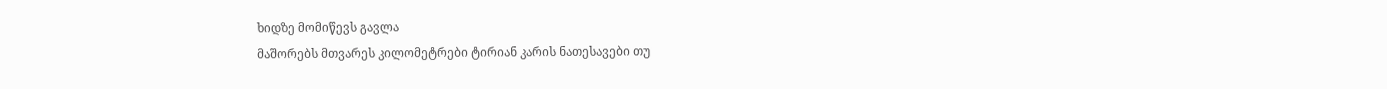ხიდზე მომიწევს გავლა
მაშორებს მთვარეს კილომეტრები ტირიან კარის ნათესავები თუ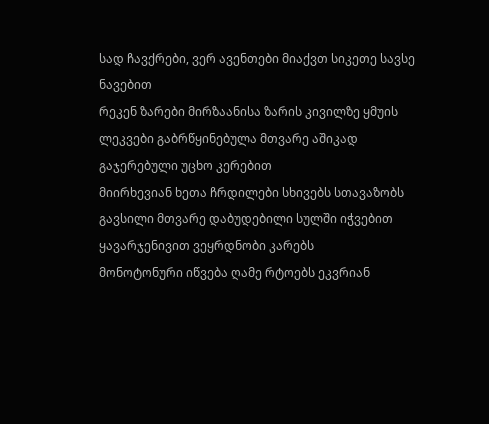სად ჩავქრები, ვერ ავენთები მიაქვთ სიკეთე სავსე ნავებით
რეკენ ზარები მირზაანისა ზარის კივილზე ყმუის ლეკვები გაბრწყინებულა მთვარე აშიკად გაჯერებული უცხო კერებით
მიირხევიან ხეთა ჩრდილები სხივებს სთავაზობს გავსილი მთვარე დაბუდებილი სულში იჭვებით ყავარჯენივით ვეყრდნობი კარებს
მონოტონური იწვება ღამე რტოებს ეკვრიან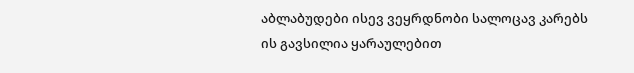აბლაბუდები ისევ ვეყრდნობი სალოცავ კარებს ის გავსილია ყარაულებით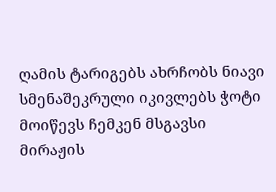ღამის ტარიგებს ახრჩობს ნიავი სმენაშეკრული იკივლებს ჭოტი მოიწევს ჩემკენ მსგავსი მირაჟის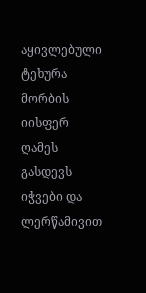აყივლებული ტეხურა მორბის
იისფერ ღამეს გასდევს იჭვები და ლერწამივით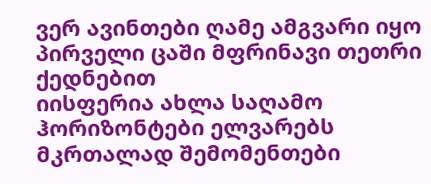ვერ ავინთები ღამე ამგვარი იყო პირველი ცაში მფრინავი თეთრი ქედნებით
იისფერია ახლა საღამო ჰორიზონტები ელვარებს მკრთალად შემომენთები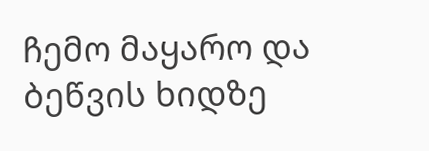ჩემო მაყარო და ბეწვის ხიდზე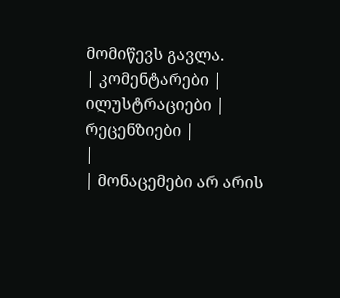მომიწევს გავლა.
| კომენტარები |
ილუსტრაციები |
რეცენზიები |
|
| მონაცემები არ არის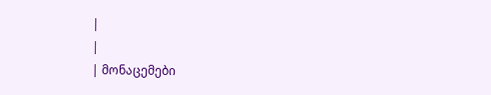|
|
| მონაცემები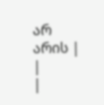არ არის |
|
|